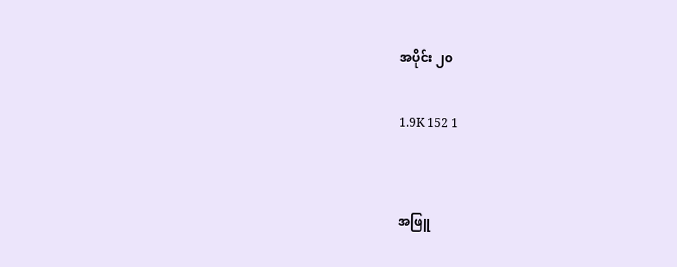အပိုင်း ၂၀

1.9K 152 1


အဖြူ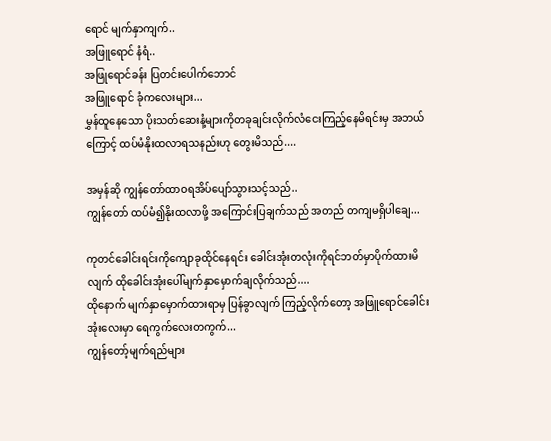ရောင် မျက်နှာကျက်..
အဖြူရောင် နံရံ..
အဖြုရောင်ခန်း ပြတင်းပေါက်ဘောင်
အဖြူရောင် ခုံကလေးများ...
မွှန်ထူနေသော ပိုးသတ်ဆေးနံ့များကိုတခုချင်းလိုက်လံငေးကြည့်နေမိရင်းမှ အဘယ်ကြောင့် ထပ်မံနိုးထလာရသနည်းဟု တွေးမိသည်....

အမှန်ဆို ကျွန်တော်ထာဝရအိပ်ပျော်သွားသင့်သည်..
ကျွန်တော် ထပ်မံ၍နိုးထလာဖို့ အကြောင်းပြချက်သည် အတည် တကျမရှိပါချေ...

ကုတင်ခေါင်းရင်းကိုကျောခုထိုင်နေရင်း ခေါင်းအုံးတလုံးကိုရင်ဘတ်မှာပိုက်ထားမိလျက် ထိုခေါင်းအုံးပေါ်မျက်နှာမှောက်ချလိုက်သည်....
ထိုနောက် မျက်နှာမှောက်ထားရာမှ ပြန်ခွာလျက် ကြည့်လိုက်တော့ အဖြူရောင်ခေါင်းအုံးလေးမှာ ရေကွက်လေးတကွက်...
ကျွန်တော့်မျက်ရည်များ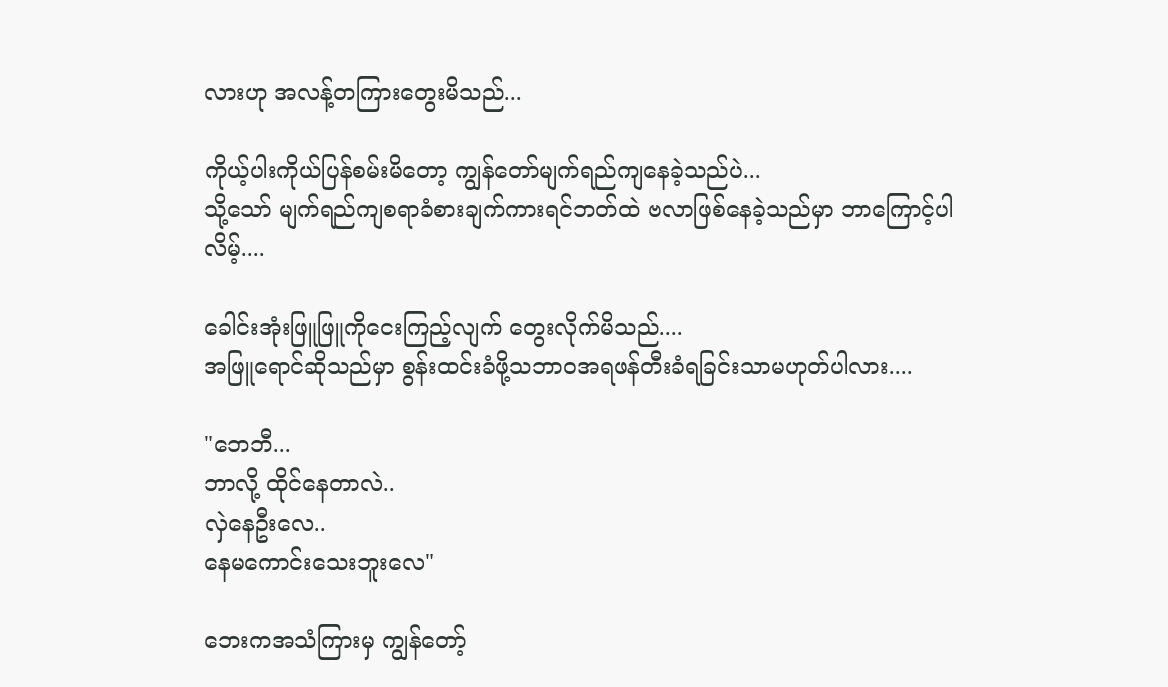လားဟု အလန့်တကြားတွေးမိသည်...

ကိုယ့်ပါးကိုယ်ပြန်စမ်းမိတော့ ကျွန်တော်မျက်ရည်ကျနေခဲ့သည်ပဲ...
သို့သော် မျက်ရည်ကျစရာခံစားချက်ကားရင်ဘတ်ထဲ ဗလာဖြစ်နေခဲ့သည်မှာ ဘာကြောင့်ပါလိမ့်....

ခေါင်းအုံးဖြူဖြူကိုငေးကြည့်လျက် တွေးလိုက်မိသည်....
အဖြူရောင်ဆိုသည်မှာ စွန်းထင်းခံဖို့သဘာဝအရဖန်တီးခံရခြင်းသာမဟုတ်ပါလား....

"ဘေဘီ...
ဘာလို့ ထိုင်နေတာလဲ..
လှဲနေဦးလေ..
နေမကောင်းသေးဘူးလေ"

ဘေးကအသံကြားမှ ကျွန်တော့်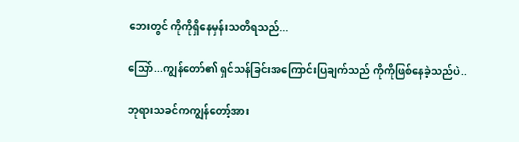ဘေးတွင် ကိုကိုရှိနေမှန်းသတိရသည်...

သြော်...ကျွန်တော်၏ ရှင်သန်ခြင်းအကြောင်းပြချက်သည် ကိုကိုဖြစ်နေခဲ့သည်ပဲ..

ဘုရားသခင်ကကျွန်တော့်အား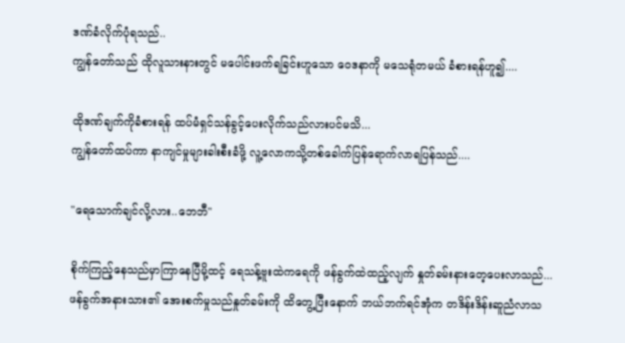ဒဏ်ခံလိုက်ပုံရသည်..
ကျွန်တော်သည် ထိုလူသားနားတွင် မပေါင်းဖက်ရခြင်းဟူသော ဝေဒနာကို မသေရုံတမယ် ခံစားရန်ဟူ၍....

ထိုဒဏ်ချက်ကိုခံစားရန် ထပ်မံရှင်သန်ခွင့်ပေးလိုက်သည်လားပင်မသိ...
ကျွန်တော်ထပ်ကာ နာကျင်မှုများခါးစီးခံဖို့ လူ့လောကသို့တစ်ခေါက်ပြန်ရောက်လာရပြန်သည်....

"ရေသောက်ချင်လို့လား..ဘေဘီ"

စိုက်ကြည့်နေသည်မှာကြာနေပြီမို့ထင့် ရေသန့်ဗူးထဲကရေကို ဖန်ခွက်ထဲထည့်လျက် နှုတ်ခမ်းနားတေ့ပေးလာသည်...
ဖန်ခွက်အနားသား၏ အေးစက်မှုသည်နှုတ်ခမ်းကို ထိတွေ့ပြီးနောက် ဘယ်ဘက်ရင်အုံက တဒိန်းဒိန်းဆူညံလာသ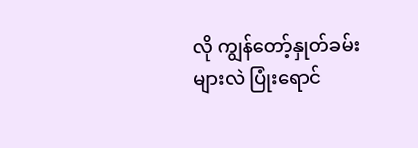လို ကျွန်တော့်နှုတ်ခမ်းများလဲ ပြုံးရောင်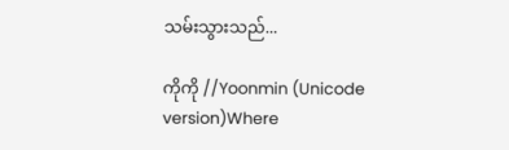သမ်းသွားသည်...

ကိုကို //Yoonmin (Unicode version)Where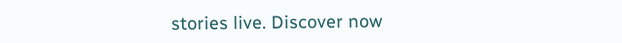stories live. Discover now